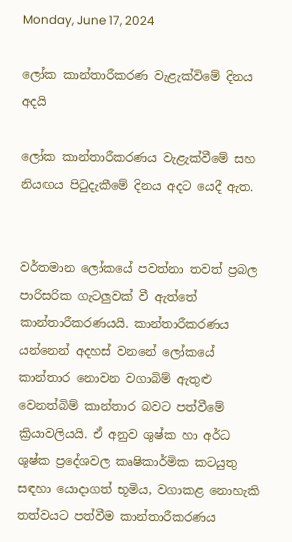Monday, June 17, 2024

ලෝක කාන්තාරීකරණ වැළැක්විමේ දිනය අදයි

ලෝක කාන්තාරීකරණය වැළැක්වීමේ සහ නියඟය පිටුදැකීමේ දිනය අදට යෙදී ඇත.


වර්තමාන ලෝකයේ පවත්නා තවත් ප්‍රබල පාරිසරික ගැටලුවක් වී ඇත්තේ කාන්තාරීකරණයයි. කාන්තාරීකරණය යන්නෙන් අදහස් වනනේ ලෝකයේ කාන්තාර නොවන වගාබිම් ඇතුළු වෙනත්බිම් කාන්තාර බවට පත්වීමේ ක්‍රියාවලියයි. ඒ අනුව ශුෂ්ක හා අර්ධ ශුෂ්ක ප්‍රදේශවල කෘෂිකාර්මික කටයුතු සඳහා යොදාගත් භූමිය, වගාකළ නොහැකි තත්වයට පත්වීම කාන්තාරීකරණය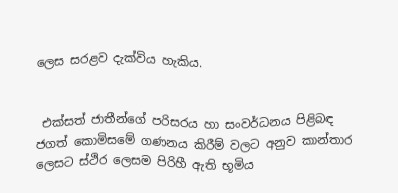ලෙස සරළව දැක්විය හැකිය.


 එක්සත් ජාතීන්ගේ පරිසරය හා සංවර්ධනය පිළිබඳ ජගත් කොමිසමේ ගණනය කිරීම් වලට අනුව කාන්තාර ලෙසට ස්ථිර ලෙසම පිරිහී ඇති භූමිය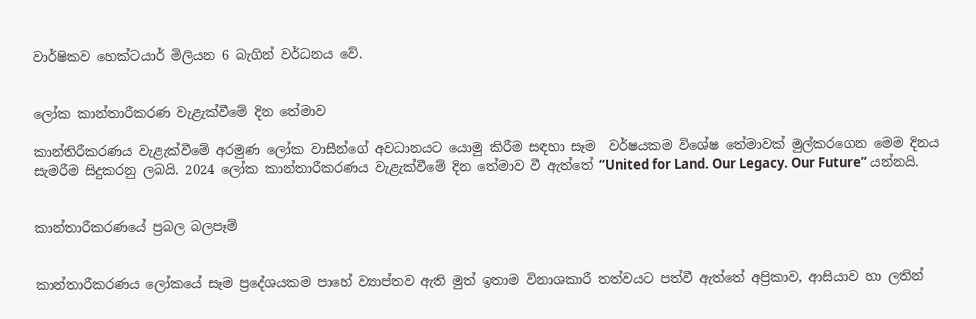වාර්ෂිකව හෙක්ටයාර් මිලියන 6 බැගින් වර්ධනය වේ.


ලෝක කාන්තාරීකරණ වැළැක්වීමේ දින තේමාව

කාන්තිරීකරණය වැළැක්වීමේ අරමුණ ලෝක වාසීන්ගේ අවධානයට යොමු කිරීම සඳහා සෑම  වර්ෂයකම විශේෂ තේමාවක් මුල්කරගෙන මෙම දිනය  සැමරීම සිදුකරනු ලබයි. 2024 ලෝක කාන්තාරීකරණය වැළැක්වීමේ දින තේමාව වී ඇත්තේ “United for Land. Our Legacy. Our Future” යන්නයි.


කාන්තාරීකරණයේ ප්‍රබල බලපෑම්


කාන්තාරීකරණය ලෝකයේ සෑම ප්‍රදේශයකම පාහේ ව්‍යාප්තව ඇති මුත් ඉතාම විනාශකාරී තත්වයට පත්වී ඇත්තේ අප්‍රිකාව, ආසියාව හා ලතින්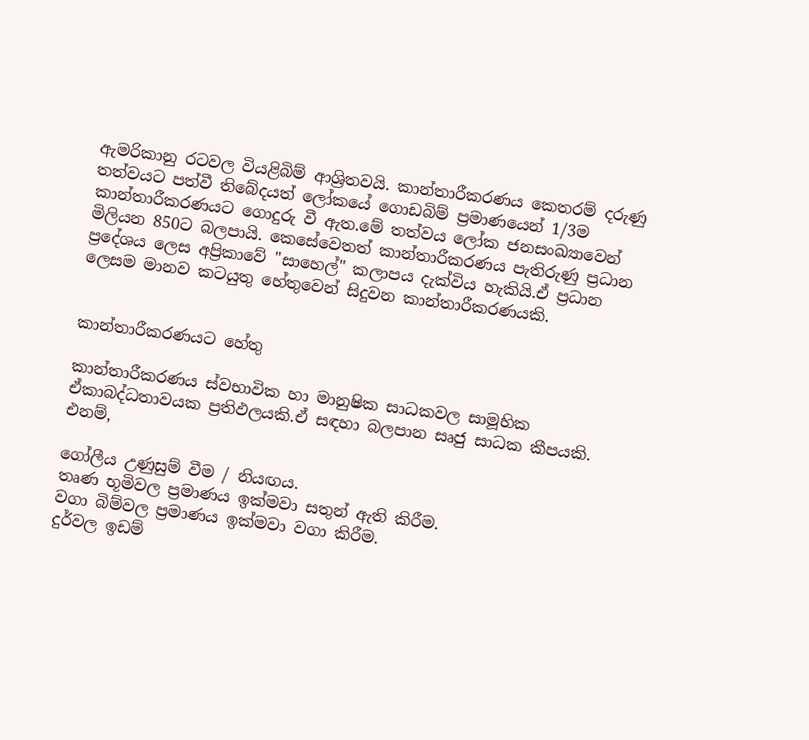ඇමරිකානු රටවල වියළිබිම් ආශ්‍රිතවයි. කාන්තාරීකරණය කෙතරම් දරුණු තත්වයට පත්වී තිබේදයත් ලෝකයේ ගොඩබිම් ප්‍රමාණයෙන් 1/3ම කාන්තාරීකරණයට ගොදුරු වී ඇත.මේ තත්වය ලෝක ජනසංඛ්‍යාවෙන් මිලියන 850ට බලපායි. කෙසේවෙතත් කාන්තාරීකරණය පැතිරුණු ප්‍රධාන ප්‍රදේශය ලෙස අප්‍රිකාවේ "සාහෙල්" කලාපය දැක්විය හැකියි.ඒ ප්‍රධාන ලෙසම මානව කටයුතු හේතුවෙන් සිදුවන කාන්තාරීකරණයකි.


කාන්තාරීකරණයට හේතු

කාන්තාරීකරණය ස්වභාවික හා මානුෂික සාධකවල සාමූහික ඒකාබද්ධතාවයක ප්‍රතිඵලයකි.ඒ සඳහා බලපාන සෘජු සාධක කීපයකි. එනම්,

ගෝලීය උණුසුම් වීම / නියඟය.
තෘණ භූමිවල ප්‍රමාණය ඉක්මවා සතුන් ඇති කිරීම.
වගා බිම්වල ප්‍රමාණය ඉක්මවා වගා කිරීම.
දුර්වල ඉඩම්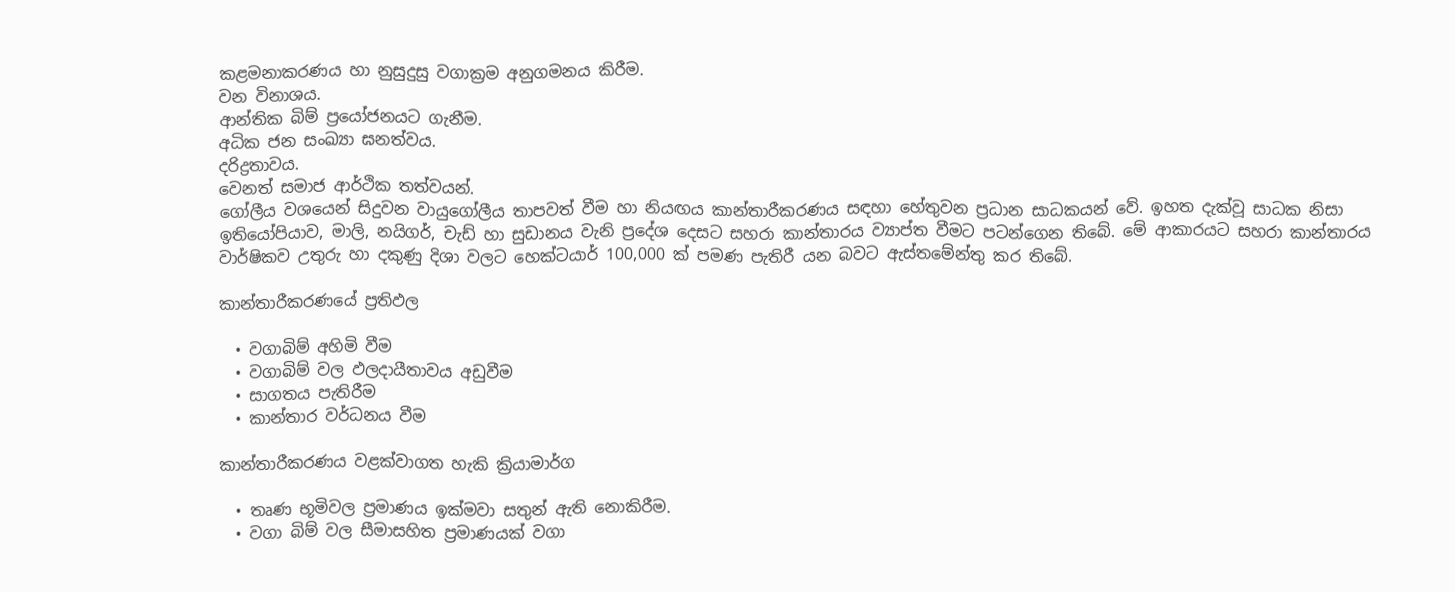කළමනාකරණය හා නුසුදුසු වගාක්‍රම අනුගමනය කිරීම.
වන විනාශය.
ආන්තික බිම් ප්‍රයෝජනයට ගැනීම.
අධික ජන සංඛ්‍යා ඝනත්වය.
දරිද්‍රතාවය.
වෙනත් සමාජ ආර්ථික තත්වයන්.
ගෝලීය වශයෙන් සිදුවන වායුගෝලීය තාපවත් වීම හා නියඟය කාන්තාරීකරණය සඳහා හේතුවන ප්‍රධාන සාධකයන් වේ. ඉහත දැක්වූ සාධක නිසා ඉතියෝපියාව, මාලි, නයිගර්, චැඩ් හා සුඩානය වැනි ප්‍රදේශ දෙසට සහරා කාන්තාරය ව්‍යාප්ත වීමට පටන්ගෙන තිබේ. මේ ආකාරයට සහරා කාන්තාරය වාර්ෂිකව උතුරු හා දකුණු දිශා වලට‍ හෙක්ටයාර් 100,000 ක් පමණ පැතිරී යන බවට ඇස්තමේන්තු කර තිබේ.

කාන්තාරීකරණයේ ප්‍රතිඵල

  • වගාබිම් අහිමි වීම
  • වගාබිම් වල ඵලදායීතාවය අඩුවීම
  • සාගතය පැතිරීම
  • කාන්තාර වර්ධනය වීම

කාන්තාරීකරණය වළක්වාගත හැකි ක්‍රියාමාර්ග

  • තෘණ භූමිවල ප්‍රමාණය ඉක්මවා සතුන් ඇති නොකිරීම.
  • වගා බිම් වල සීමාසහිත ප්‍රමාණයක් වගා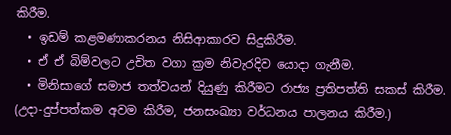කිරීම.
  • ඉඩම් කළමණාකරනය නිසිආකාරව සිදුකිරීම.
  • ඒ ඒ බිම්වලට උචිත වගා ක්‍රම නිවැරදිව යොදා ගැනීම.
  • මිනිසාගේ සමාජ තත්වයන් දියුණු කිරීමට රාජ්‍ය ප්‍රතිපත්ති සකස් කිරීම. (උදා-දුප්පත්කම අවම කිරීම, ජනසංඛ්‍යා වර්ධනය පාලනය කිරීම.)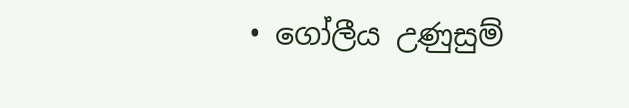• ගෝලීය උණුසුම්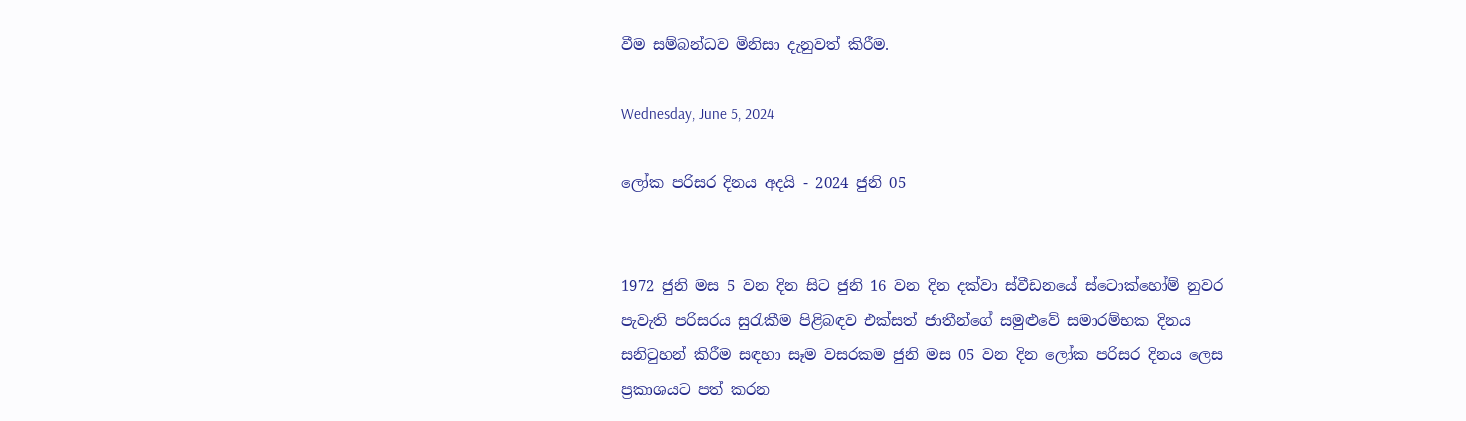වීම සම්බන්ධව මිනිසා දැනුවත් කිරීම.

Wednesday, June 5, 2024

ලෝක පරිසර දිනය අදයි - 2024 ජුනි 05


1972 ජුනි මස 5 වන දින සිට ජුනි 16 වන දින දක්වා ස්වීඩනයේ ස්ටොක්හෝම් නුවර පැවැති පරිසරය සුරැකීම පිළිබඳව එක්සත් ජාතීන්ගේ සමුළුවේ සමාරම්භක දිනය සනිටුහන් කිරීම සඳහා සෑම වසරකම ජුනි මස 05 වන දින ලෝක පරිසර දිනය ලෙස ප්‍රකාශයට පත් කරන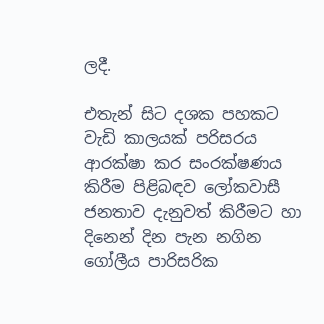ලදී.

එතැන් සිට දශක පහකට වැඩි කාලයක් පරිසරය ආරක්ෂා කර සංරක්ෂණය කිරීම පිළිබඳව ලෝකවාසී ජනතාව දැනුවත් කිරීමට හා දිනෙන් දින පැන නගින ගෝලීය පාරිසරික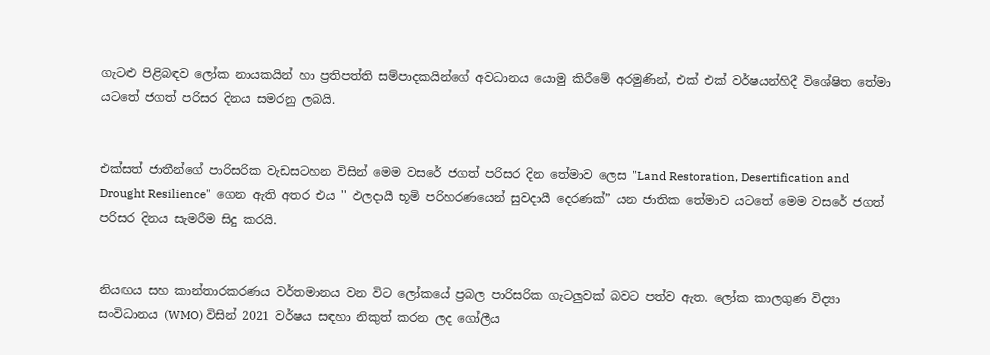ගැටළු පිළිබඳව ලෝක නායකයින් හා ප්‍රතිපත්ති සම්පාදකයින්ගේ අවධානය යොමු කිරීමේ අරමුණින්, එක් එක් වර්ෂයන්හිදී විශේෂිත තේමා යටතේ ජගත් පරිසර දිනය සමරනු ලබයි.


එක්සත් ජාතීන්ගේ පාරිසරික වැඩසටහන විසින් මෙම වසරේ ජගත් පරිසර දින තේමාව ලෙස "Land Restoration, Desertification and Drought Resilience"  ගෙන ඇති අතර එය '' ඵලදායී භූමි පරිහරණයෙන් සුවදායී දෙරණක්” යන ජාතික තේමාව යටතේ මෙම වසරේ ජගත් පරිසර දිනය සැමරීම සිදු කරයි.


නියඟය සහ කාන්තාරකරණය වර්තමානය වන විට ලෝකයේ ප්‍රබල පාරිසරික ගැටලුවක් බවට පත්ව ඇත. ලෝක කාලගුණ විද්‍යා සංවිධානය (WMO) විසින් 2021 වර්ෂය සඳහා නිකුත් කරන ලද ගෝලීය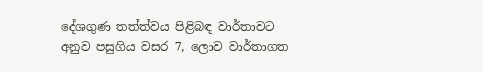දේශගුණ තත්ත්වය පිළිබඳ වාර්තාවට අනුව පසුගිය වසර 7, ලොව වාර්තාගත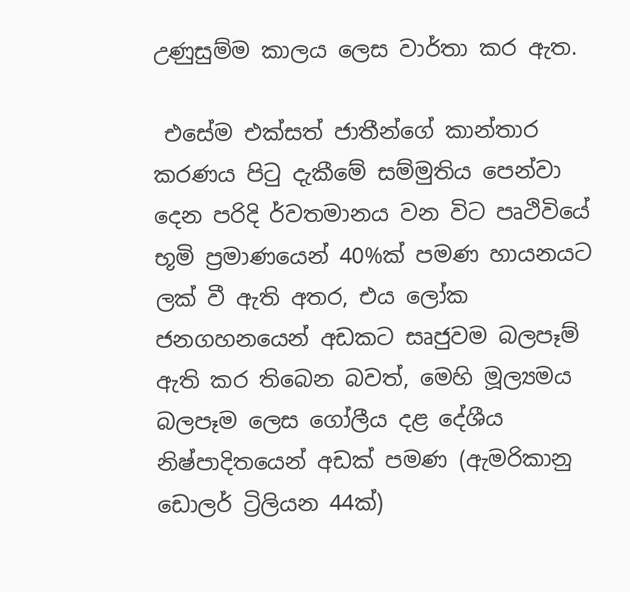උණුසුම්ම කාලය ලෙස වාර්තා කර ඇත.

 එසේම එක්සත් ජාතීන්ගේ කාන්තාර කරණය පිටු දැකීමේ සම්මුතිය පෙන්වා දෙන පරිදි ර්වතමානය වන විට පෘථිවියේ භූමි ප්‍රමාණයෙන් 40%ක් පමණ හායනයට ලක් වී ඇති අතර, එය ලෝක ජනගහනයෙන් අඩකට සෘජුවම බලපෑම් ඇති කර තිබෙන බවත්, මෙහි මූල්‍යමය බලපෑම ලෙස ගෝලීය දළ දේශීය නිෂ්පාදිතයෙන් අඩක් පමණ (ඇමරිකානු ඩොලර් ට්‍රිලියන 44ක්)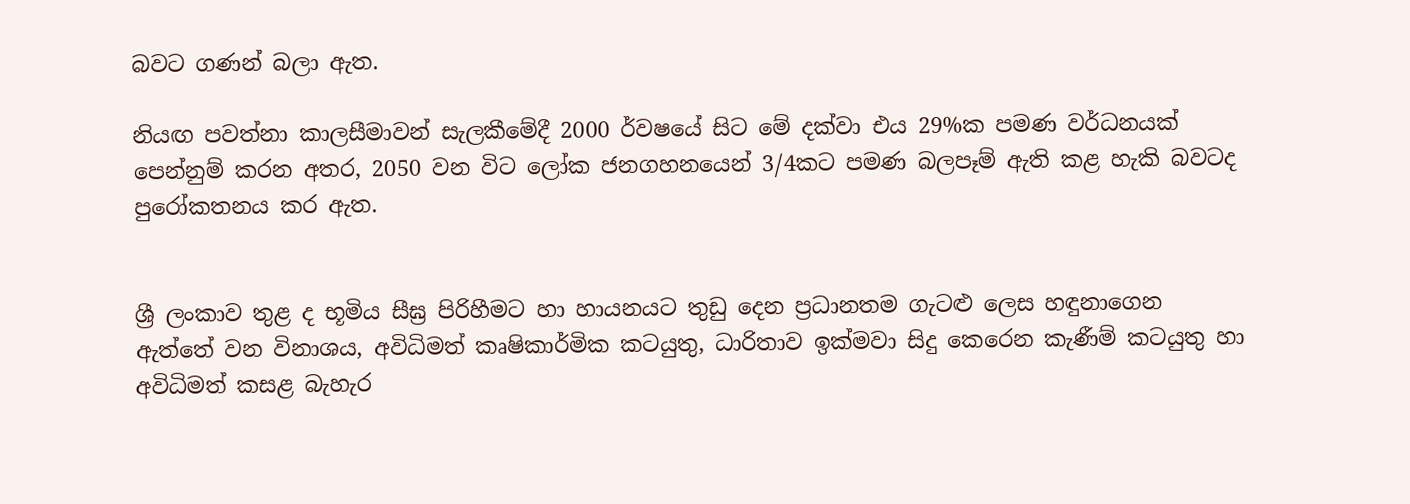බවට ගණන් බලා ඇත.

නියඟ පවත්නා කාලසීමාවන් සැලකීමේදී 2000 ර්වෂයේ සිට මේ දක්වා එය 29%ක පමණ වර්ධනයක් පෙන්නුම් කරන අතර, 2050 වන විට ලෝක ජනගහනයෙන් 3/4කට පමණ බලපෑම් ඇති කළ හැකි බවටද පුරෝකතනය කර ඇත.


ශ්‍රී ලංකාව තුළ ද භූමිය සීඝ්‍ර පිරිහීමට හා හායනයට තුඩු දෙන ප්‍රධානතම ගැටළු ලෙස හඳුනාගෙන ඇත්තේ වන විනාශය, අවිධිමත් කෘෂිකාර්මික කටයුතු, ධාරිතාව ඉක්මවා සිදු කෙරෙන කැණීම් කටයුතු හා අවිධිමත් කසළ බැහැර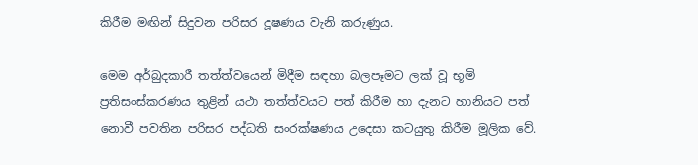කිරීම මඟින් සිදුවන පරිසර දූෂණය වැනි කරුණුය.

මෙම අර්බුදකාරී තත්ත්වයෙන් මිදීම සඳහා බලපෑමට ලක් වූ භූමි ප්‍රතිසංස්කරණය තුළින් යථා තත්ත්වයට පත් කිරීම හා දැනට හානියට පත් නොවී පවතින පරිසර පද්ධති සංරක්ෂණය උදෙසා කටයුතු කිරීම මූලික වේ.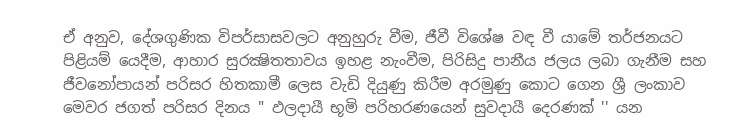ඒ අනුව, දේශගුණික විපර්සාසවලට අනුහුරු වීම, ජීවී විශේෂ වඳ වී යාමේ තර්ජනයට පිළියම් යෙදීම, ආහාර සුරක්‍ෂිතතාවය ඉහළ නැංවීම, පිරිසිදු පානීය ජලය ලබා ගැනීම සහ ජීවනෝපායන් පරිසර හිතකාමී ලෙස වැඩි දියුණු කිරීම අරමුණු කොට ගෙන ශ්‍රී ලංකාව මෙවර ජගත් පරිසර දිනය " ඵලදායී භූමි පරිහරණයෙන් සුවදායී දෙරණක් '' යන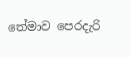තේමාව පෙරදැරි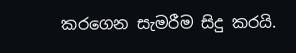කරගෙන සැමරීම සිදු කරයි.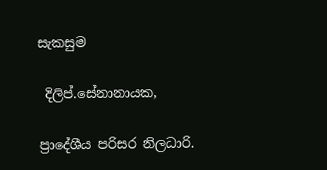සැකසුම

 දිලිප්.සේනානායක,

ප්‍රාදේශීය පරිසර නිලධාරි.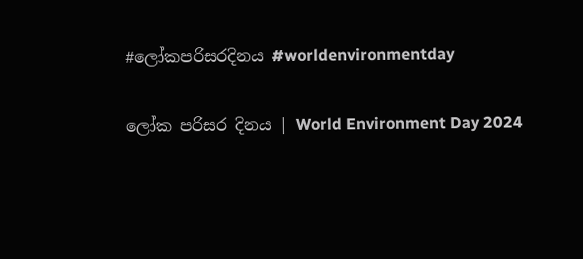#ලෝකපරිසරදිනය #worldenvironmentday

ලෝක පරිසර දිනය | World Environment Day 2024